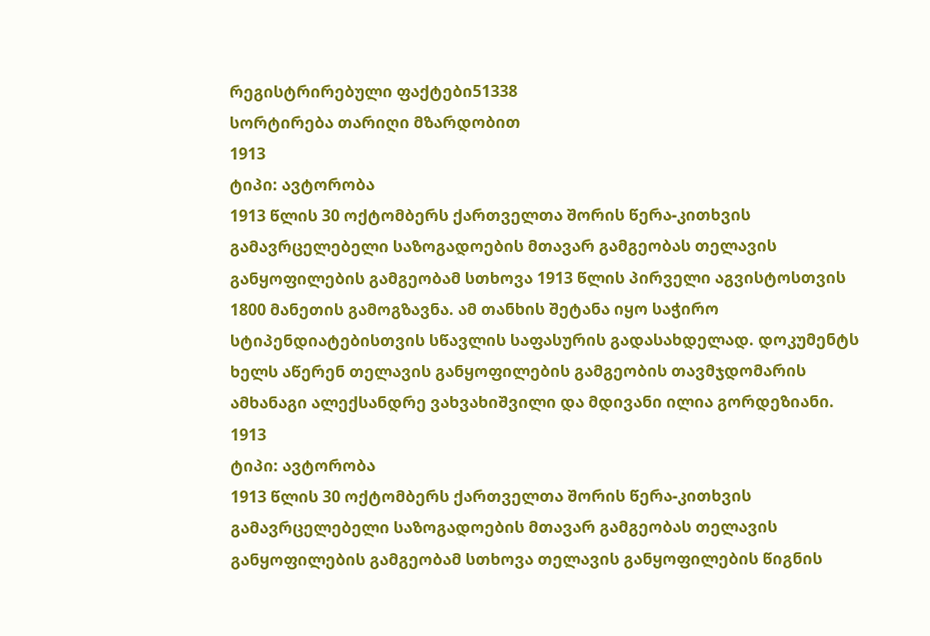რეგისტრირებული ფაქტები51338
სორტირება თარიღი მზარდობით
1913
ტიპი: ავტორობა
1913 წლის 30 ოქტომბერს ქართველთა შორის წერა-კითხვის გამავრცელებელი საზოგადოების მთავარ გამგეობას თელავის განყოფილების გამგეობამ სთხოვა 1913 წლის პირველი აგვისტოსთვის 1800 მანეთის გამოგზავნა. ამ თანხის შეტანა იყო საჭირო სტიპენდიატებისთვის სწავლის საფასურის გადასახდელად. დოკუმენტს ხელს აწერენ თელავის განყოფილების გამგეობის თავმჯდომარის ამხანაგი ალექსანდრე ვახვახიშვილი და მდივანი ილია გორდეზიანი.
1913
ტიპი: ავტორობა
1913 წლის 30 ოქტომბერს ქართველთა შორის წერა-კითხვის გამავრცელებელი საზოგადოების მთავარ გამგეობას თელავის განყოფილების გამგეობამ სთხოვა თელავის განყოფილების წიგნის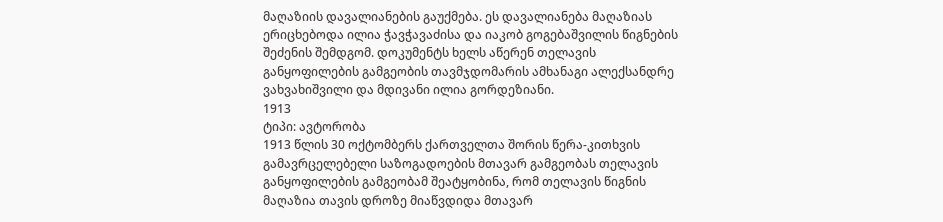მაღაზიის დავალიანების გაუქმება. ეს დავალიანება მაღაზიას ერიცხებოდა ილია ჭავჭავაძისა და იაკობ გოგებაშვილის წიგნების შეძენის შემდგომ. დოკუმენტს ხელს აწერენ თელავის განყოფილების გამგეობის თავმჯდომარის ამხანაგი ალექსანდრე ვახვახიშვილი და მდივანი ილია გორდეზიანი.
1913
ტიპი: ავტორობა
1913 წლის 30 ოქტომბერს ქართველთა შორის წერა-კითხვის გამავრცელებელი საზოგადოების მთავარ გამგეობას თელავის განყოფილების გამგეობამ შეატყობინა, რომ თელავის წიგნის მაღაზია თავის დროზე მიაწვდიდა მთავარ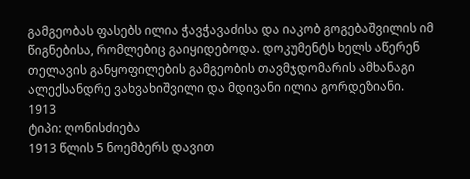გამგეობას ფასებს ილია ჭავჭავაძისა და იაკობ გოგებაშვილის იმ წიგნებისა, რომლებიც გაიყიდებოდა. დოკუმენტს ხელს აწერენ თელავის განყოფილების გამგეობის თავმჯდომარის ამხანაგი ალექსანდრე ვახვახიშვილი და მდივანი ილია გორდეზიანი.
1913
ტიპი: ღონისძიება
1913 წლის 5 ნოემბერს დავით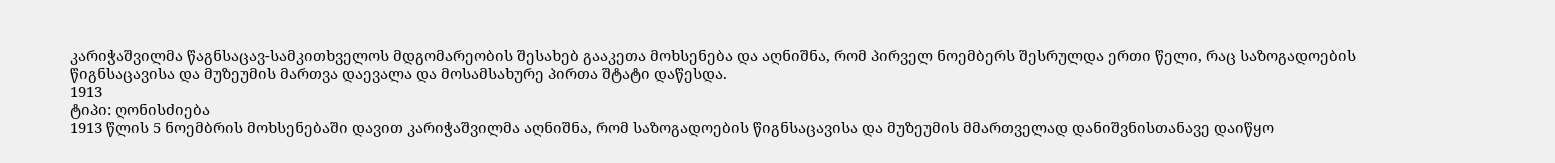კარიჭაშვილმა წაგნსაცავ-სამკითხველოს მდგომარეობის შესახებ გააკეთა მოხსენება და აღნიშნა, რომ პირველ ნოემბერს შესრულდა ერთი წელი, რაც საზოგადოების წიგნსაცავისა და მუზეუმის მართვა დაევალა და მოსამსახურე პირთა შტატი დაწესდა.
1913
ტიპი: ღონისძიება
1913 წლის 5 ნოემბრის მოხსენებაში დავით კარიჭაშვილმა აღნიშნა, რომ საზოგადოების წიგნსაცავისა და მუზეუმის მმართველად დანიშვნისთანავე დაიწყო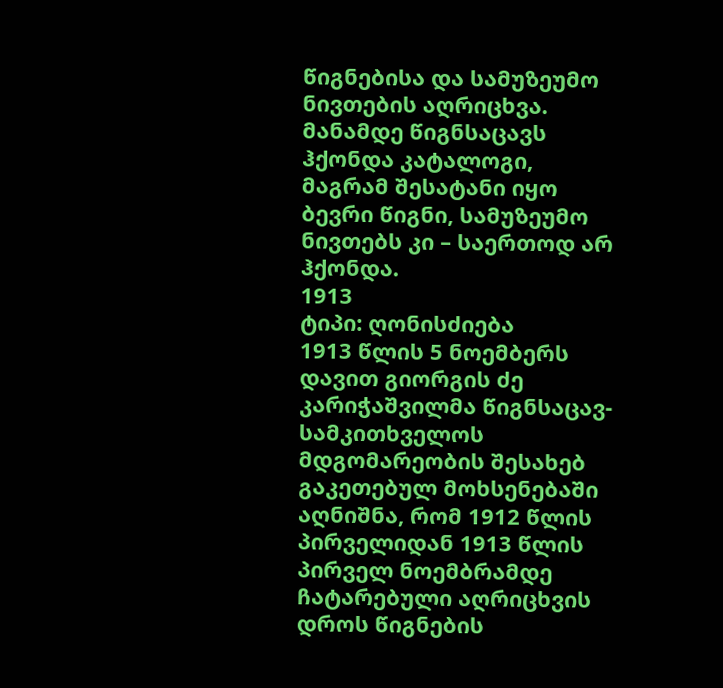წიგნებისა და სამუზეუმო ნივთების აღრიცხვა. მანამდე წიგნსაცავს ჰქონდა კატალოგი, მაგრამ შესატანი იყო ბევრი წიგნი, სამუზეუმო ნივთებს კი – საერთოდ არ ჰქონდა.
1913
ტიპი: ღონისძიება
1913 წლის 5 ნოემბერს დავით გიორგის ძე კარიჭაშვილმა წიგნსაცავ-სამკითხველოს მდგომარეობის შესახებ გაკეთებულ მოხსენებაში აღნიშნა, რომ 1912 წლის პირველიდან 1913 წლის პირველ ნოემბრამდე ჩატარებული აღრიცხვის დროს წიგნების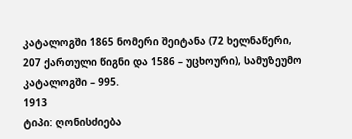კატალოგში 1865 ნომერი შეიტანა (72 ხელნაწერი, 207 ქართული წიგნი და 1586 – უცხოური), სამუზეუმო კატალოგში – 995.
1913
ტიპი: ღონისძიება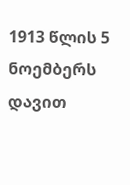1913 წლის 5 ნოემბერს დავით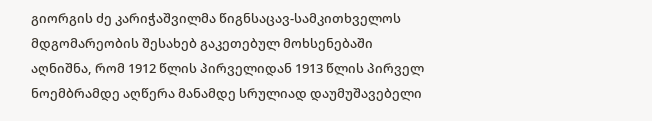გიორგის ძე კარიჭაშვილმა წიგნსაცავ-სამკითხველოს მდგომარეობის შესახებ გაკეთებულ მოხსენებაში აღნიშნა, რომ 1912 წლის პირველიდან 1913 წლის პირველ ნოემბრამდე აღწერა მანამდე სრულიად დაუმუშავებელი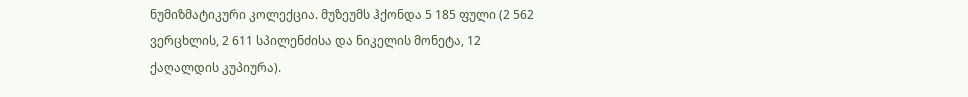ნუმიზმატიკური კოლექცია. მუზეუმს ჰქონდა 5 185 ფული (2 562 ვერცხლის, 2 611 სპილენძისა და ნიკელის მონეტა, 12 ქაღალდის კუპიურა).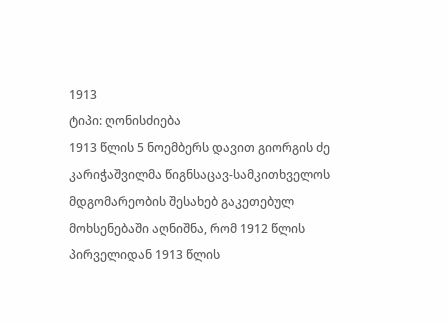1913
ტიპი: ღონისძიება
1913 წლის 5 ნოემბერს დავით გიორგის ძე კარიჭაშვილმა წიგნსაცავ-სამკითხველოს მდგომარეობის შესახებ გაკეთებულ მოხსენებაში აღნიშნა, რომ 1912 წლის პირველიდან 1913 წლის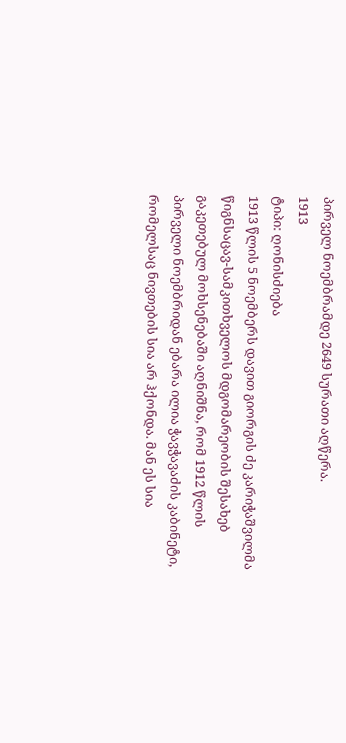პირველ ნოემბრამდე 2649 სურათი აღწერა.
1913
ტიპი: ღონისძიება
1913 წლის 5 ნოემბერს დავით გიორგის ძე კარიჭაშვილმა წიგნსაცავ-სამკითხველოს მდგომარეობის შესახებ გაკეთებულ მოხსენებაში აღნიშნა, რომ 1912 წლის პირველი ნოემბრიდან ებარა ილია ჭავჭავაძის კაბინეტი, რომელსაც ნივთების სია არ ჰქონდა. მან ეს სია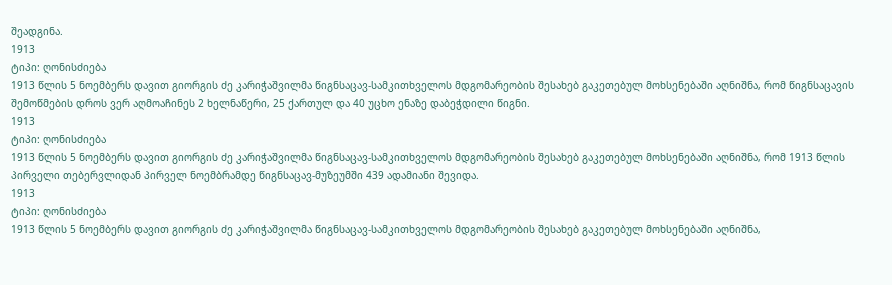შეადგინა.
1913
ტიპი: ღონისძიება
1913 წლის 5 ნოემბერს დავით გიორგის ძე კარიჭაშვილმა წიგნსაცავ-სამკითხველოს მდგომარეობის შესახებ გაკეთებულ მოხსენებაში აღნიშნა, რომ წიგნსაცავის შემოწმების დროს ვერ აღმოაჩინეს 2 ხელნაწერი, 25 ქართულ და 40 უცხო ენაზე დაბეჭდილი წიგნი.
1913
ტიპი: ღონისძიება
1913 წლის 5 ნოემბერს დავით გიორგის ძე კარიჭაშვილმა წიგნსაცავ-სამკითხველოს მდგომარეობის შესახებ გაკეთებულ მოხსენებაში აღნიშნა, რომ 1913 წლის პირველი თებერვლიდან პირველ ნოემბრამდე წიგნსაცავ-მუზეუმში 439 ადამიანი შევიდა.
1913
ტიპი: ღონისძიება
1913 წლის 5 ნოემბერს დავით გიორგის ძე კარიჭაშვილმა წიგნსაცავ-სამკითხველოს მდგომარეობის შესახებ გაკეთებულ მოხსენებაში აღნიშნა,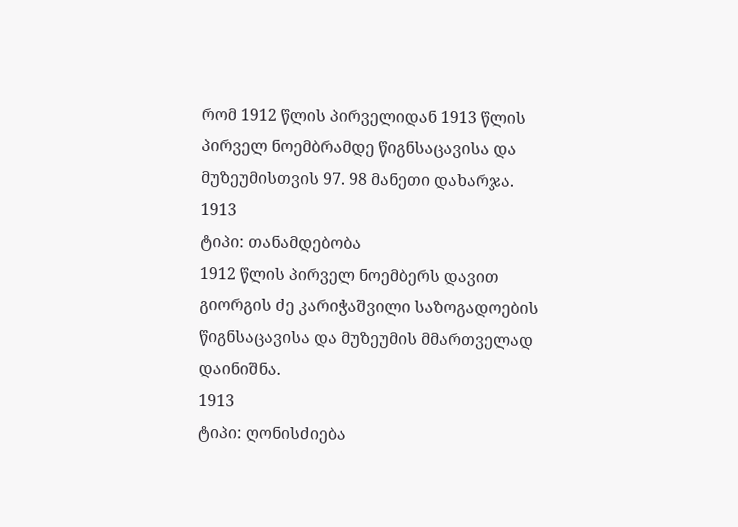რომ 1912 წლის პირველიდან 1913 წლის პირველ ნოემბრამდე წიგნსაცავისა და მუზეუმისთვის 97. 98 მანეთი დახარჯა.
1913
ტიპი: თანამდებობა
1912 წლის პირველ ნოემბერს დავით გიორგის ძე კარიჭაშვილი საზოგადოების წიგნსაცავისა და მუზეუმის მმართველად დაინიშნა.
1913
ტიპი: ღონისძიება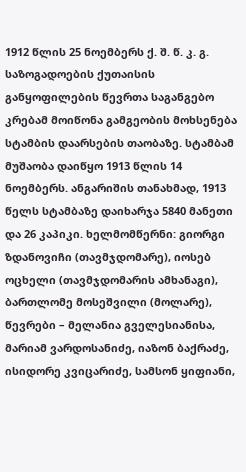1912 წლის 25 ნოემბერს ქ. შ. წ. კ. გ. საზოგადოების ქუთაისის განყოფილების წევრთა საგანგებო კრებამ მოიწონა გამგეობის მოხსენება სტამბის დაარსების თაობაზე. სტამბამ მუშაობა დაიწყო 1913 წლის 14 ნოემბერს. ანგარიშის თანახმად, 1913 წელს სტამბაზე დაიხარჯა 5840 მანეთი და 26 კაპიკი. ხელმომწერნი: გიორგი ზდანოვიჩი (თავმჯდომარე), იოსებ ოცხელი (თავმჯდომარის ამხანაგი), ბართლომე მოსეშვილი (მოლარე), წევრები – მელანია გველესიანისა, მარიამ ვარდოსანიძე, იაზონ ბაქრაძე, ისიდორე კვიცარიძე, სამსონ ყიფიანი,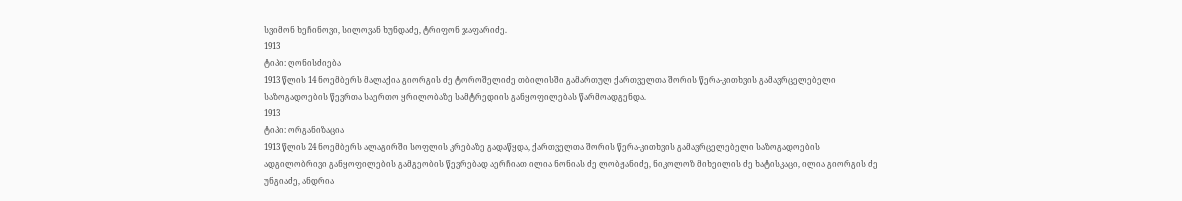სვიმონ ხეჩინოვი, სილოვან ხუნდაძე, ტრიფონ ჯაფარიძე.
1913
ტიპი: ღონისძიება
1913 წლის 14 ნოემბერს მალაქია გიორგის ძე ტოროშელიძე თბილისში გამართულ ქართველთა შორის წერა-კითხვის გამავრცელებელი საზოგადოების წევრთა საერთო ყრილობაზე სამტრედიის განყოფილებას წარმოადგენდა.
1913
ტიპი: ორგანიზაცია
1913 წლის 24 ნოემბერს ალაგირში სოფლის კრებაზე გადაწყდა, ქართველთა შორის წერა-კითხვის გამავრცელებელი საზოგადოების ადგილობრივი განყოფილების გამგეობის წევრებად აერჩიათ ილია ნონიას ძე ლობჟანიძე, ნიკოლოზ მიხეილის ძე ხატისკაცი, ილია გიორგის ძე უნგიაძე, ანდრია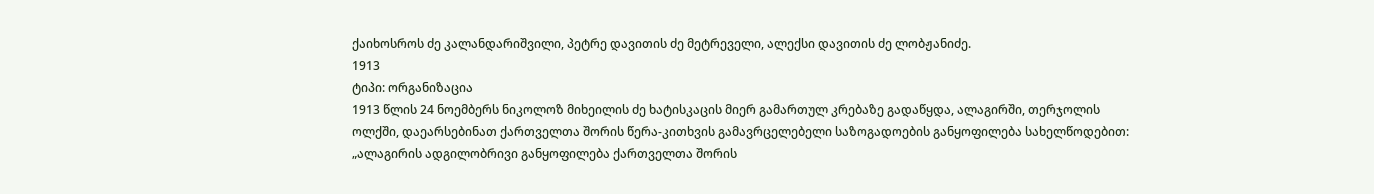ქაიხოსროს ძე კალანდარიშვილი, პეტრე დავითის ძე მეტრეველი, ალექსი დავითის ძე ლობჟანიძე.
1913
ტიპი: ორგანიზაცია
1913 წლის 24 ნოემბერს ნიკოლოზ მიხეილის ძე ხატისკაცის მიერ გამართულ კრებაზე გადაწყდა, ალაგირში, თერჯოლის ოლქში, დაეარსებინათ ქართველთა შორის წერა-კითხვის გამავრცელებელი საზოგადოების განყოფილება სახელწოდებით: „ალაგირის ადგილობრივი განყოფილება ქართველთა შორის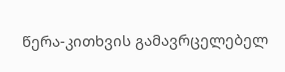წერა-კითხვის გამავრცელებელ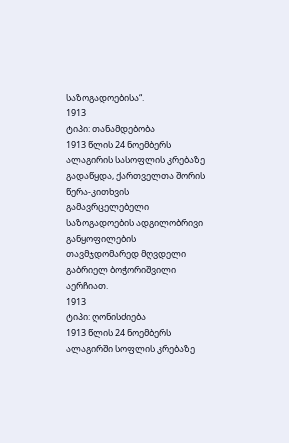საზოგადოებისა“.
1913
ტიპი: თანამდებობა
1913 წლის 24 ნოემბერს ალაგირის სასოფლის კრებაზე გადაწყდა, ქართველთა შორის წერა-კითხვის გამავრცელებელი საზოგადოების ადგილობრივი განყოფილების თავმჯდომარედ მღვდელი გაბრიელ ბოჭორიშვილი აერჩიათ.
1913
ტიპი: ღონისძიება
1913 წლის 24 ნოემბერს ალაგირში სოფლის კრებაზე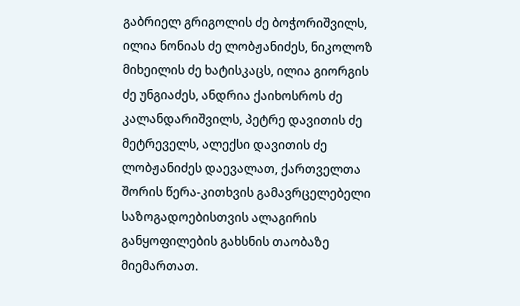გაბრიელ გრიგოლის ძე ბოჭორიშვილს, ილია ნონიას ძე ლობჟანიძეს, ნიკოლოზ მიხეილის ძე ხატისკაცს, ილია გიორგის ძე უნგიაძეს, ანდრია ქაიხოსროს ძე კალანდარიშვილს, პეტრე დავითის ძე მეტრეველს, ალექსი დავითის ძე ლობჟანიძეს დაევალათ, ქართველთა შორის წერა-კითხვის გამავრცელებელი საზოგადოებისთვის ალაგირის განყოფილების გახსნის თაობაზე მიემართათ.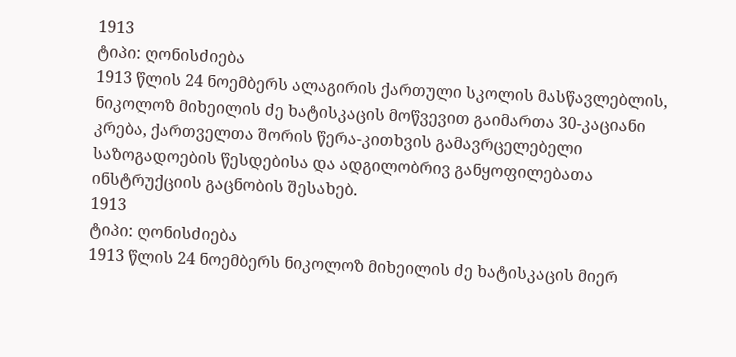1913
ტიპი: ღონისძიება
1913 წლის 24 ნოემბერს ალაგირის ქართული სკოლის მასწავლებლის, ნიკოლოზ მიხეილის ძე ხატისკაცის მოწვევით გაიმართა 30-კაციანი კრება, ქართველთა შორის წერა-კითხვის გამავრცელებელი საზოგადოების წესდებისა და ადგილობრივ განყოფილებათა ინსტრუქციის გაცნობის შესახებ.
1913
ტიპი: ღონისძიება
1913 წლის 24 ნოემბერს ნიკოლოზ მიხეილის ძე ხატისკაცის მიერ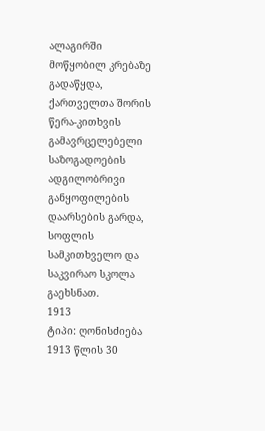ალაგირში მოწყობილ კრებაზე გადაწყდა, ქართველთა შორის წერა-კითხვის გამავრცელებელი საზოგადოების ადგილობრივი განყოფილების დაარსების გარდა, სოფლის სამკითხველო და საკვირაო სკოლა გაეხსნათ.
1913
ტიპი: ღონისძიება
1913 წლის 30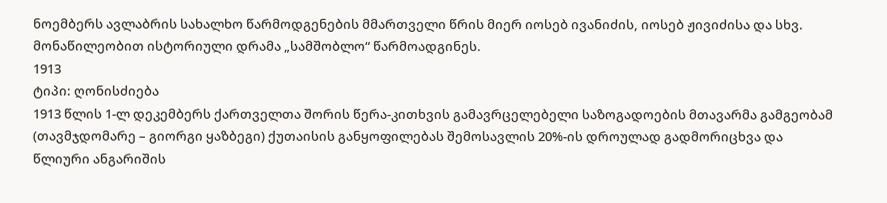ნოემბერს ავლაბრის სახალხო წარმოდგენების მმართველი წრის მიერ იოსებ ივანიძის, იოსებ ჟივიძისა და სხვ. მონაწილეობით ისტორიული დრამა „სამშობლო“ წარმოადგინეს.
1913
ტიპი: ღონისძიება
1913 წლის 1-ლ დეკემბერს ქართველთა შორის წერა-კითხვის გამავრცელებელი საზოგადოების მთავარმა გამგეობამ (თავმჯდომარე – გიორგი ყაზბეგი) ქუთაისის განყოფილებას შემოსავლის 20%-ის დროულად გადმორიცხვა და წლიური ანგარიშის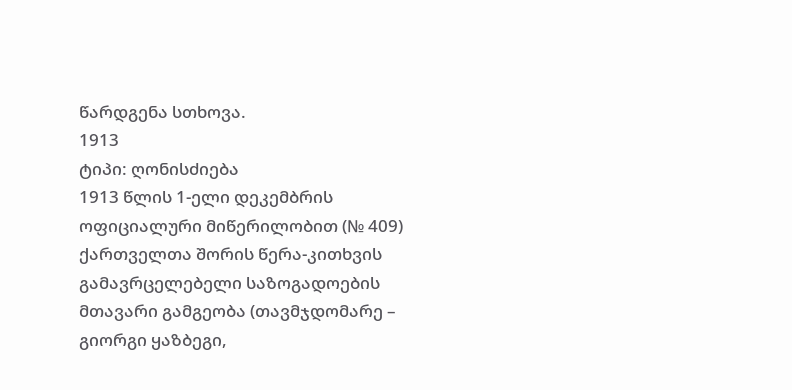წარდგენა სთხოვა.
1913
ტიპი: ღონისძიება
1913 წლის 1-ელი დეკემბრის ოფიციალური მიწერილობით (№ 409) ქართველთა შორის წერა-კითხვის გამავრცელებელი საზოგადოების მთავარი გამგეობა (თავმჯდომარე – გიორგი ყაზბეგი,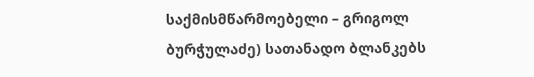საქმისმწარმოებელი – გრიგოლ ბურჭულაძე) სათანადო ბლანკებს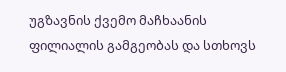უგზავნის ქვემო მაჩხაანის ფილიალის გამგეობას და სთხოვს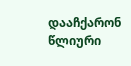დააჩქარონ წლიური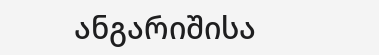ანგარიშისა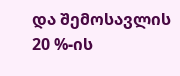და შემოსავლის 20 %-ის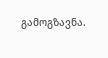გამოგზავნა.